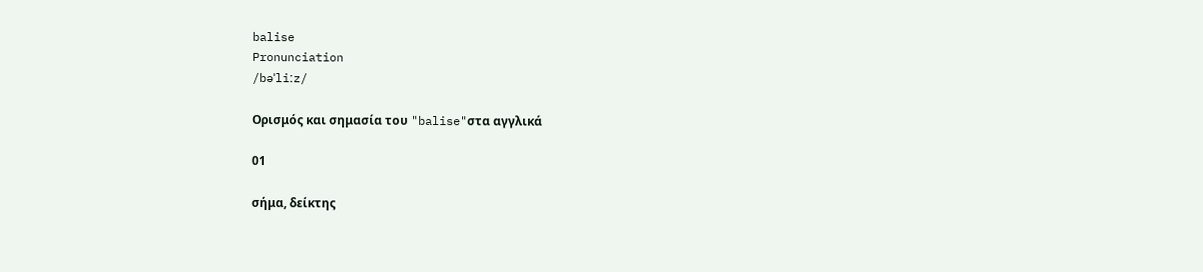balise
Pronunciation
/bəˈliːz/

Ορισμός και σημασία του "balise"στα αγγλικά

01

σήμα, δείκτης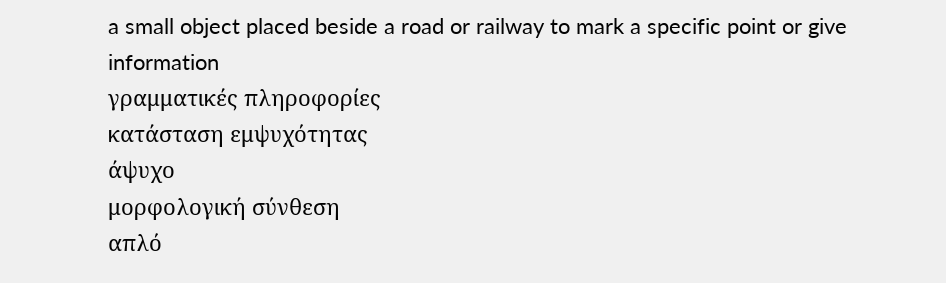a small object placed beside a road or railway to mark a specific point or give information
γραμματικές πληροφορίες
κατάσταση εμψυχότητας
άψυχο
μορφολογική σύνθεση
απλό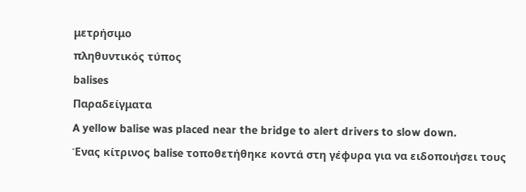μετρήσιμο
πληθυντικός τύπος
balises
Παραδείγματα
A yellow balise was placed near the bridge to alert drivers to slow down.
Ένας κίτρινος balise τοποθετήθηκε κοντά στη γέφυρα για να ειδοποιήσει τους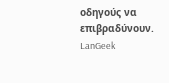οδηγούς να επιβραδύνουν.
LanGeek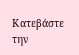Κατεβάστε την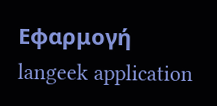Εφαρμογή
langeek application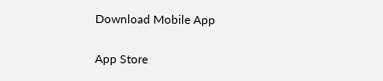Download Mobile App

App Store